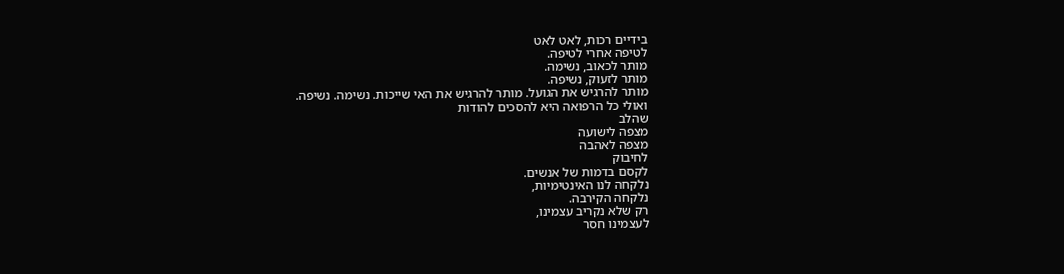בידיים רכות, לאט לאט
לטיפה אחרי לטיפה.
מותר לכאוב, נשימה.
מותר לזעוק, נשיפה.
מותר להרגיש את הגועל. מותר להרגיש את האי שייכות. נשימה. נשיפה.
ואולי כל הרפואה היא להסכים להודות
שהלב
מצפה לישועה
מצפה לאהבה
לחיבוק
לקסם בדמות של אנשים.
נלקחה לנו האינטימיות,
נלקחה הקירבה.
רק שלא נקריב עצמינו,
לעצמינו חסר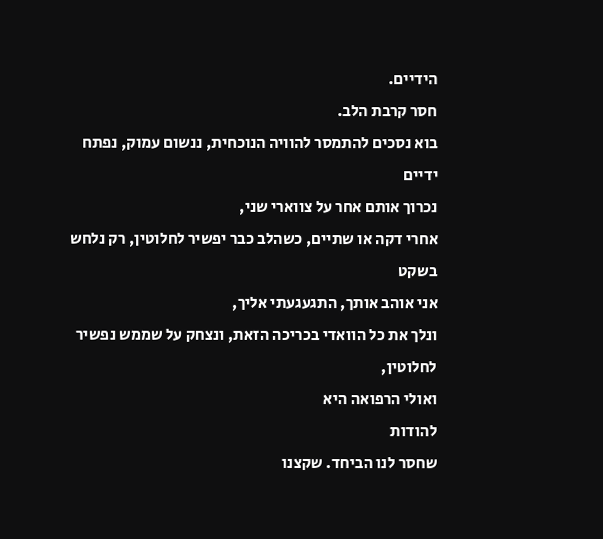הידיים.
חסר קרבת הלב.
בוא נסכים להתמסר להוויה הנוכחית, ננשום עמוק, נפתח ידיים
נכרוך אותם אחר על צווארי שני,
אחרי דקה או שתיים, כשהלב כבר יפשיר לחלוטין, רק נלחש בשקט
אני אוהב אותך, התגעגעתי אליך,
ונלך את כל הוואדי בכריכה הזאת, ונצחק על שממש נפשיר לחלוטין,
ואולי הרפואה היא
להודות
שחסר לנו הביחד. שקצנו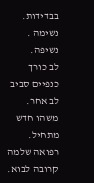בבדידות.
נשימה . נשיפה.
לב כורך כנפיים סביב לב אחר.
משהו חדש מתחיל.
רפואה שלמה קרובה לבוא.